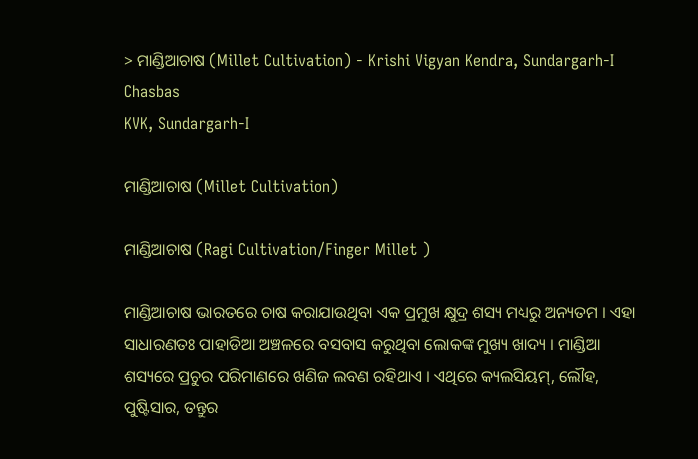> ମାଣ୍ଡିଆଚାଷ (Millet Cultivation) - Krishi Vigyan Kendra, Sundargarh-I
Chasbas
KVK, Sundargarh-I

ମାଣ୍ଡିଆଚାଷ (Millet Cultivation)

ମାଣ୍ଡିଆଚାଷ (Ragi Cultivation/Finger Millet )

ମାଣ୍ଡିଆଚାଷ ଭାରତରେ ଚାଷ କରାଯାଉଥିବା ଏକ ପ୍ରମୁଖ କ୍ଷୁଦ୍ର ଶସ୍ୟ ମଧ୍ୟରୁ ଅନ୍ୟତମ । ଏହା ସାଧାରଣତଃ ପାହାଡିଆ ଅଞ୍ଚଳରେ ବସବାସ କରୁଥିବା ଲୋକଙ୍କ ମୁଖ୍ୟ ଖାଦ୍ୟ । ମାଣ୍ଡିଆ ଶସ୍ୟରେ ପ୍ରଚୁର ପରିମାଣରେ ଖଣିଜ ଲବଣ ରହିଥାଏ । ଏଥିରେ କ୍ୟଲସିୟମ୍, ଲୌହ, ପୁଷ୍ଟିସାର, ତନ୍ତୁର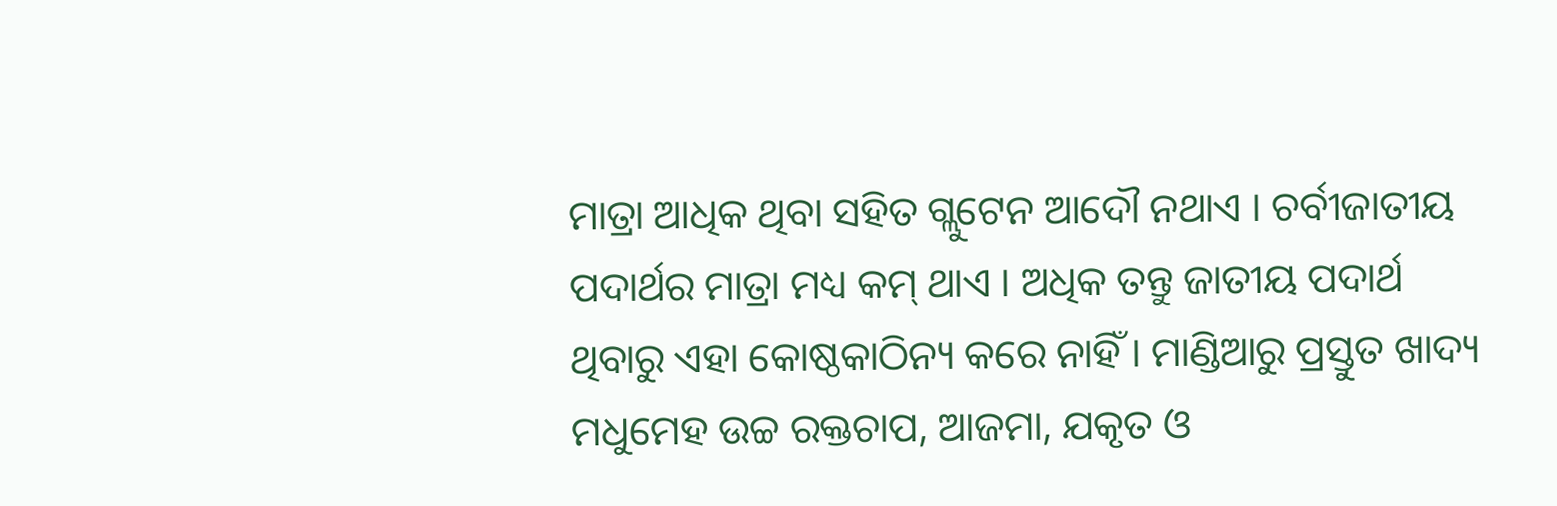ମାତ୍ରା ଆଧିକ ଥିବା ସହିତ ଗ୍ଲୁଟେନ ଆଦୌ ନଥାଏ । ଚର୍ବୀଜାତୀୟ ପଦାର୍ଥର ମାତ୍ରା ମଧ୍ୟ କମ୍ ଥାଏ । ଅଧିକ ତନ୍ତୁ ଜାତୀୟ ପଦାର୍ଥ ଥିବାରୁ ଏହା କୋଷ୍ଠକାଠିନ୍ୟ କରେ ନାହିଁ । ମାଣ୍ଡିଆରୁ ପ୍ରସ୍ତୁତ ଖାଦ୍ୟ ମଧୁମେହ ଉଚ୍ଚ ରକ୍ତଚାପ, ଆଜମା, ଯକୃତ ଓ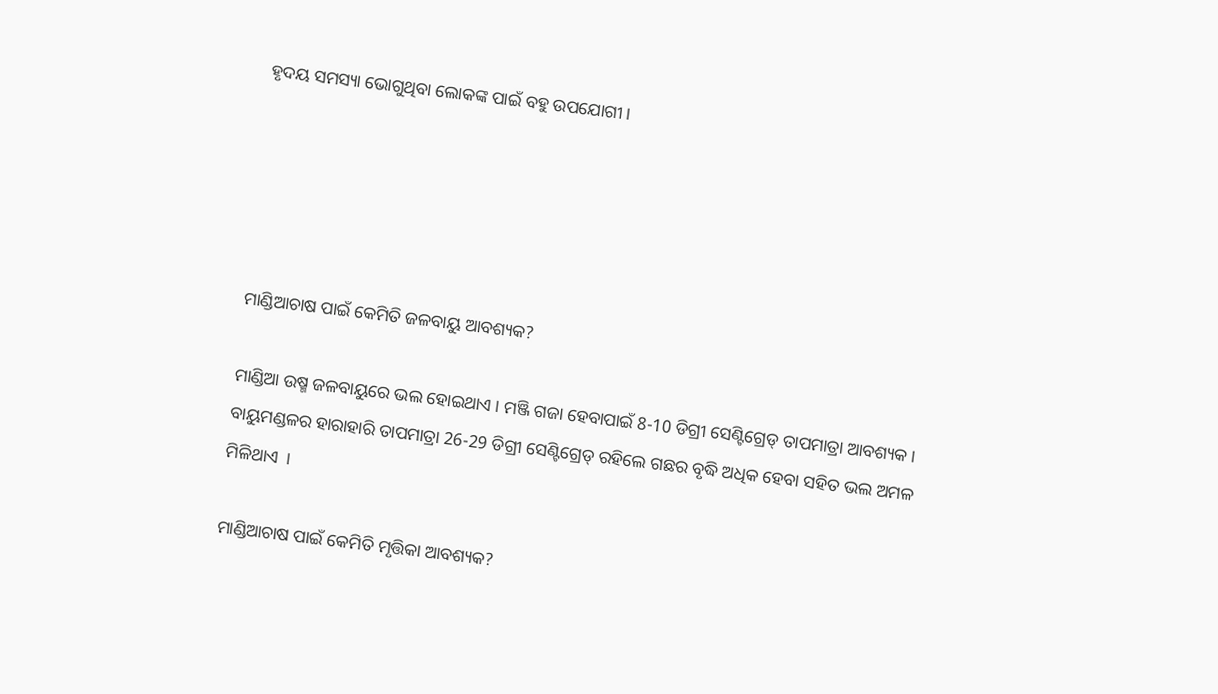ହୃଦୟ ସମସ୍ୟା ଭୋଗୁଥିବା ଲୋକଙ୍କ ପାଇଁ ବହୁ ଉପଯୋଗୀ ।





ମାଣ୍ଡିଆଚାଷ ପାଇଁ କେମିତି ଜଳବାୟୁ ଆବଶ୍ୟକ?

ମାଣ୍ଡିଆ ଉଷ୍ମ ଜଳବାୟୁରେ ଭଲ ହୋଇଥାଏ । ମଞ୍ଜି ଗଜା ହେବାପାଇଁ 8-10 ଡିଗ୍ରୀ ସେଣ୍ଟିଗ୍ରେଡ୍ ତାପମାତ୍ରା ଆବଶ୍ୟକ । ବାୟୁମଣ୍ଡଳର ହାରାହାରି ତାପମାତ୍ରା 26-29 ଡିଗ୍ରୀ ସେଣ୍ଟିଗ୍ରେଡ୍ ରହିଲେ ଗଛର ବୃଦ୍ଧି ଅଧିକ ହେବା ସହିତ ଭଲ ଅମଳ ମିଳିଥାଏ  ।

ମାଣ୍ଡିଆଚାଷ ପାଇଁ କେମିତି ମୃତ୍ତିକା ଆବଶ୍ୟକ?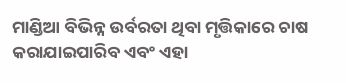ମାଣ୍ଡିଆ ବିଭିନ୍ନ ଉର୍ବରତା ଥିବା ମୃତ୍ତିକାରେ ଚାଷ କରାଯାଇପାରିବ ଏବଂ ଏହା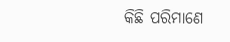କିଛି ପରିମାଣେ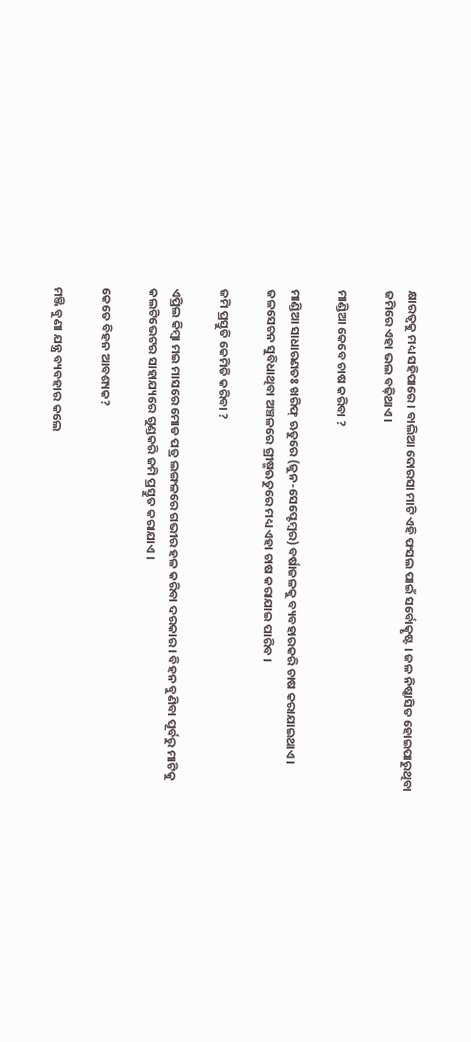କ୍ଷାରତ୍ୱକୁ ମଧ୍ୟ ସହିପାରେ । ବାଲିଆ ଦୋରସା ମାଟି ଏହି ଫସଲ ପାଇଁ ସର୍ବୋତ୍କୃଷ୍ଟ । ଜଳ ନିଷ୍କାସିତ ହୋଇପାରୁଥିବା ଜମିରେ ଏହା ଭଲ ବଢ଼ିଥାଏ ।

ମାଣ୍ଡିଆ କେବେ ଚାଷ କରିବା ?

ମାଣ୍ଡିଆ ସାଧାରଣତଃ ଖରିଫ୍ ଋତୁରେ (ଜୁନ-ସେପ୍ଟେମ୍ବର) ବର୍ଷାଜଳକୁ ବ୍ୟବହାରକରି ଚାଷ କରାଯାଇଥାଏ । ଜଳସେଚନ ସୁବିଧାଥିବା ଅଞ୍ଚଳରେ ଗ୍ରୀଷ୍ମଋତୁରେ ମଧ୍ୟ ଏହା ଚାଷ କରାଯାଇ ପାରିବ ।

ଜମି ପ୍ରସ୍ତୁତି କେମିତି କରିବା ?

ଏପ୍ରିଲ କିମ୍ବା ମଇ ମାସରେ ମୋଡ ପତ୍ର ଲଙ୍ଗଳରେ ଗଭୀର ହଳ କରିବା ଦରକାର । ବିହନ ବୁଣିବା ପୂର୍ବରୁ ମାଟିକୁ କଲଟିଭେଟର ସାହାଯ୍ୟରେ ଗୁଣ୍ଡକରି ଜମି ପ୍ରସ୍ତୁତ କରାଯାଏ ।

କେତେ ବିହନ ଆବଶ୍ୟକ?

ମଞ୍ଜି ବୁଣା ଯନ୍ତ୍ର ବ୍ୟବହାର କଲେ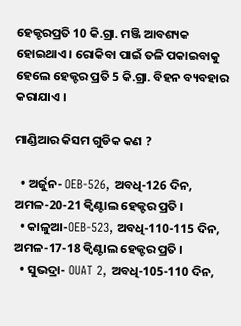ହେକ୍ଟରପ୍ରତି 10 କି.ଗ୍ରା. ମଞ୍ଜି ଆବଶ୍ୟକ ହୋଇଥାଏ । ରୋକିବା ପାଇଁ ତଳି ପକାଇବାକୁ ହେଲେ ହେକ୍ଟର ପ୍ରତି 5 କି.ଗ୍ରା. ବିହନ ବ୍ୟବହାର କରାଯାଏ ।

ମାଣ୍ଡିଆର କିସମ ଗୁଡିକ କଣ ?

  • ଅର୍ଜୁନ- OEB-526, ଅବଧି-126 ଦିନ, ଅମଳ-20-21 କ୍ୱିଣ୍ଟାଲ ହେକ୍ଟର ପ୍ରତି ।
  • କାଳୁଆ-OEB-523, ଅବଧି-110-115 ଦିନ, ଅମଳ-17-18 କ୍ୱିଣ୍ଟାଲ ହେକ୍ଟର ପ୍ରତି ।
  • ସୁଭଦ୍ରା- OUAT 2, ଅବଧି-105-110 ଦିନ,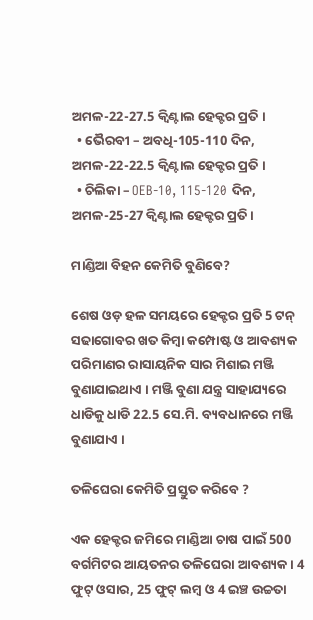ଅମଳ-22-27.5 କ୍ୱିଣ୍ଟାଲ ହେକ୍ଟର ପ୍ରତି ।
  • ଭୈରବୀ – ଅବଧି-105-110 ଦିନ, ଅମଳ-22-22.5 କ୍ୱିଣ୍ଟାଲ ହେକ୍ଟର ପ୍ରତି ।
  • ଚିଲିକା – OEB-10, 115-120 ଦିନ, ଅମଳ-25-27 କ୍ୱିଣ୍ଟାଲ ହେକ୍ଟର ପ୍ରତି ।

ମାଣ୍ଡିଆ ବିହନ କେମିତି ବୁଣିବେ?

ଶେଷ ଓଡ଼ ହଳ ସମୟରେ ହେକ୍ଟର ପ୍ରତି 5 ଟନ୍ ସଢାଗୋବର ଖତ କିମ୍ବା କମ୍ପୋଷ୍ଟ ଓ ଆବଶ୍ୟକ ପରିମାଣର ରାସାୟନିକ ସାର ମିଶାଇ ମଞ୍ଜି ବୁଣାଯାଇଥାଏ । ମଞ୍ଜି ବୁଣା ଯନ୍ତ୍ର ସାହାଯ୍ୟରେ ଧାଡିକୁ ଧାଡି 22.5 ସେ.ମି. ବ୍ୟବଧାନରେ ମଞ୍ଜି ବୁଣାଯାଏ ।

ତଳିଘେରା କେମିତି ପ୍ରସ୍ତୁତ କରିବେ ?

ଏକ ହେକ୍ଟର ଜମିରେ ମାଣ୍ଡିଆ ଚାଷ ପାଇଁ 500 ବର୍ଗମିଟର ଆୟତନର ତଳିଘେରା ଆବଶ୍ୟକ । 4 ଫୁଟ୍ ଓସାର, 25 ଫୁଟ୍ ଲମ୍ବ ଓ 4 ଇଞ୍ଚ ଉଚ୍ଚତା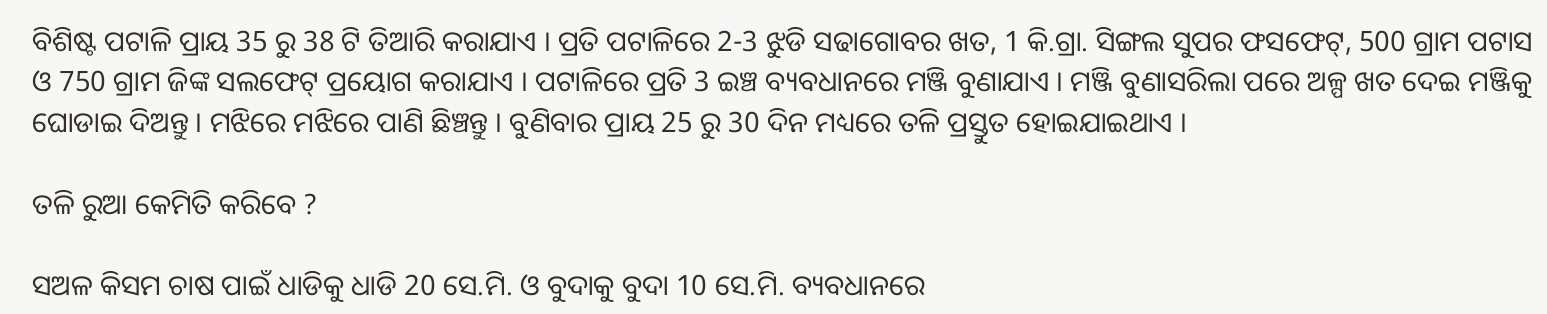ବିଶିଷ୍ଟ ପଟାଳି ପ୍ରାୟ 35 ରୁ 38 ଟି ତିଆରି କରାଯାଏ । ପ୍ରତି ପଟାଳିରେ 2-3 ଝୁଡି ସଢାଗୋବର ଖତ, 1 କି.ଗ୍ରା. ସିଙ୍ଗଲ ସୁପର ଫସଫେଟ୍, 500 ଗ୍ରାମ ପଟାସ ଓ 750 ଗ୍ରାମ ଜିଙ୍କ ସଲଫେଟ୍ ପ୍ରୟୋଗ କରାଯାଏ । ପଟାଳିରେ ପ୍ରତି 3 ଇଞ୍ଚ ବ୍ୟବଧାନରେ ମଞ୍ଜି ବୁଣାଯାଏ । ମଞ୍ଜି ବୁଣାସରିଲା ପରେ ଅଳ୍ପ ଖତ ଦେଇ ମଞ୍ଜିକୁ ଘୋଡାଇ ଦିଅନ୍ତୁ । ମଝିରେ ମଝିରେ ପାଣି ଛିଞ୍ଚନ୍ତୁ । ବୁଣିବାର ପ୍ରାୟ 25 ରୁ 30 ଦିନ ମଧ୍ୟରେ ତଳି ପ୍ରସ୍ତୁତ ହୋଇଯାଇଥାଏ ।

ତଳି ରୁଆ କେମିତି କରିବେ ?

ସଅଳ କିସମ ଚାଷ ପାଇଁ ଧାଡିକୁ ଧାଡି 20 ସେ.ମି. ଓ ବୁଦାକୁ ବୁଦା 10 ସେ.ମି. ବ୍ୟବଧାନରେ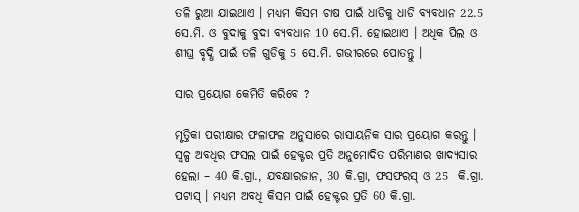ତଳି ରୁଆ ଯାଇଥାଏ । ମଧ୍ୟମ କିସମ ଚାଷ ପାଇଁ ଧାଡିକୁ ଧାଡି ବ୍ୟବଧାନ 22.5 ସେ.ମି. ଓ ବୁଦାକୁ ବୁଦା ବ୍ୟବଧାନ 10 ସେ.ମି. ହୋଇଥାଏ । ଅଧିକ ପିଲ ଓ ଶୀଘ୍ର ବୃଦ୍ଧି ପାଇଁ ତଳି ଗୁଡିକୁ 5 ସେ.ମି. ଗଭୀରରେ ପୋତନ୍ତୁ ।

ସାର ପ୍ରୟୋଗ କେମିତି କରିବେ ?

ମୃତ୍ତିକା ପରୀକ୍ଷାର ଫଳାଫଳ ଅନୁସାରେ ରାସାୟନିକ ସାର ପ୍ରୟୋଗ କରନ୍ତୁ । ସ୍ୱଳ୍ପ ଅବଧିର ଫସଲ ପାଇଁ ହେକ୍ଟର ପ୍ରତି ଅନୁମୋଦିତ ପରିମାଣର ଖାଦ୍ୟସାର ହେଲା – 40 କି.ଗ୍ରା., ଯବକ୍ଷାରଜାନ, 30 କି.ଗ୍ରା, ଫସଫରସ୍ ଓ 25  କି.ଗ୍ରା. ପଟାସ୍ । ମଧ୍ୟମ ଅବଧି କିସମ ପାଇଁ ହେକ୍ଟର ପ୍ରତି 60 କି.ଗ୍ରା.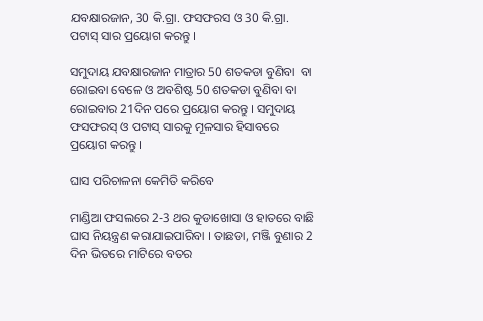ଯବକ୍ଷାରଜାନ, 30 କି.ଗ୍ରା. ଫସଫରସ ଓ 30 କି.ଗ୍ରା. ପଟାସ୍ ସାର ପ୍ରୟୋଗ କରନ୍ତୁ ।

ସମୁଦାୟ ଯବକ୍ଷାରଜାନ ମାତ୍ରାର 50 ଶତକଡା ବୁଣିବା  ବା ରୋଇବା ବେଳେ ଓ ଅବଶିଷ୍ଟ 50 ଶତକଡା ବୁଣିବା ବା ରୋଇବାର 21ଦିନ ପରେ ପ୍ରୟୋଗ କରନ୍ତୁ । ସମୁଦାୟ ଫସଫରସ୍ ଓ ପଟାସ୍ ସାରକୁ ମୂଳସାର ହିସାବରେ ପ୍ରୟୋଗ କରନ୍ତୁ ।

ଘାସ ପରିଚାଳନା କେମିତି କରିବେ

ମାଣ୍ଡିଆ ଫସଲରେ 2-3 ଥର କୁଡାଖୋସା ଓ ହାତରେ ବାଛି ଘାସ ନିୟନ୍ତ୍ରଣ କରାଯାଇପାରିବା । ତାଛଡା, ମଞ୍ଜି ବୁଣାର 2 ଦିନ ଭିତରେ ମାଟିରେ ବତର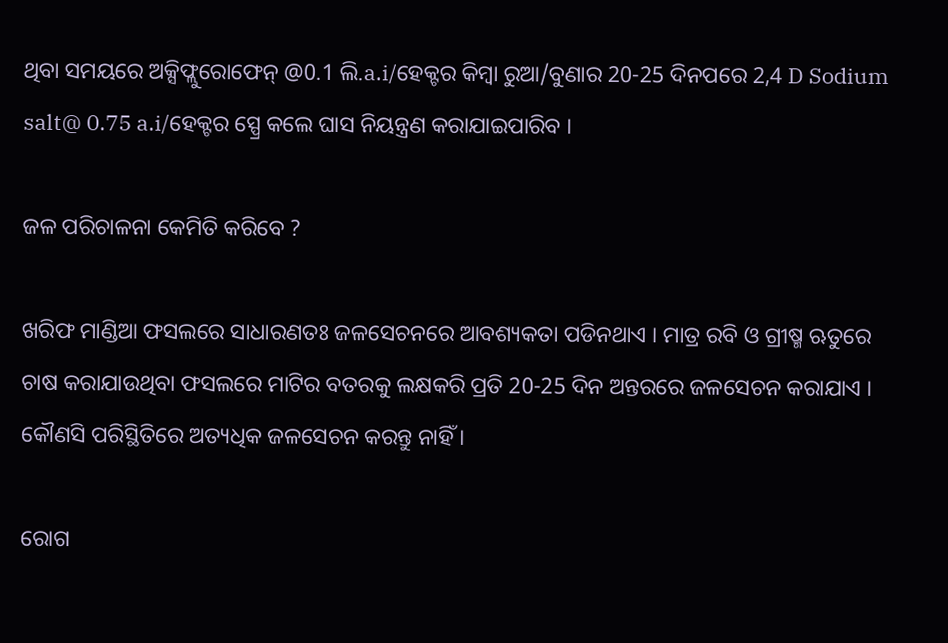ଥିବା ସମୟରେ ଅକ୍ସିଫ୍ଲୁରୋଫେନ୍ @0.1 ଲି.a.i/ହେକ୍ଟର କିମ୍ବା ରୁଆ/ବୁଣାର 20-25 ଦିନପରେ 2,4 D Sodium salt@ 0.75 a.i/ହେକ୍ଟର ସ୍ପ୍ରେ କଲେ ଘାସ ନିୟନ୍ତ୍ରଣ କରାଯାଇପାରିବ ।

ଜଳ ପରିଚାଳନା କେମିତି କରିବେ ?

ଖରିଫ ମାଣ୍ଡିଆ ଫସଲରେ ସାଧାରଣତଃ ଜଳସେଚନରେ ଆବଶ୍ୟକତା ପଡିନଥାଏ । ମାତ୍ର ରବି ଓ ଗ୍ରୀଷ୍ମ ଋତୁରେ ଚାଷ କରାଯାଉଥିବା ଫସଲରେ ମାଟିର ବତରକୁ ଲକ୍ଷକରି ପ୍ରତି 20-25 ଦିନ ଅନ୍ତରରେ ଜଳସେଚନ କରାଯାଏ । କୌଣସି ପରିସ୍ଥିତିରେ ଅତ୍ୟଧିକ ଜଳସେଚନ କରନ୍ତୁ ନାହିଁ ।

ରୋଗ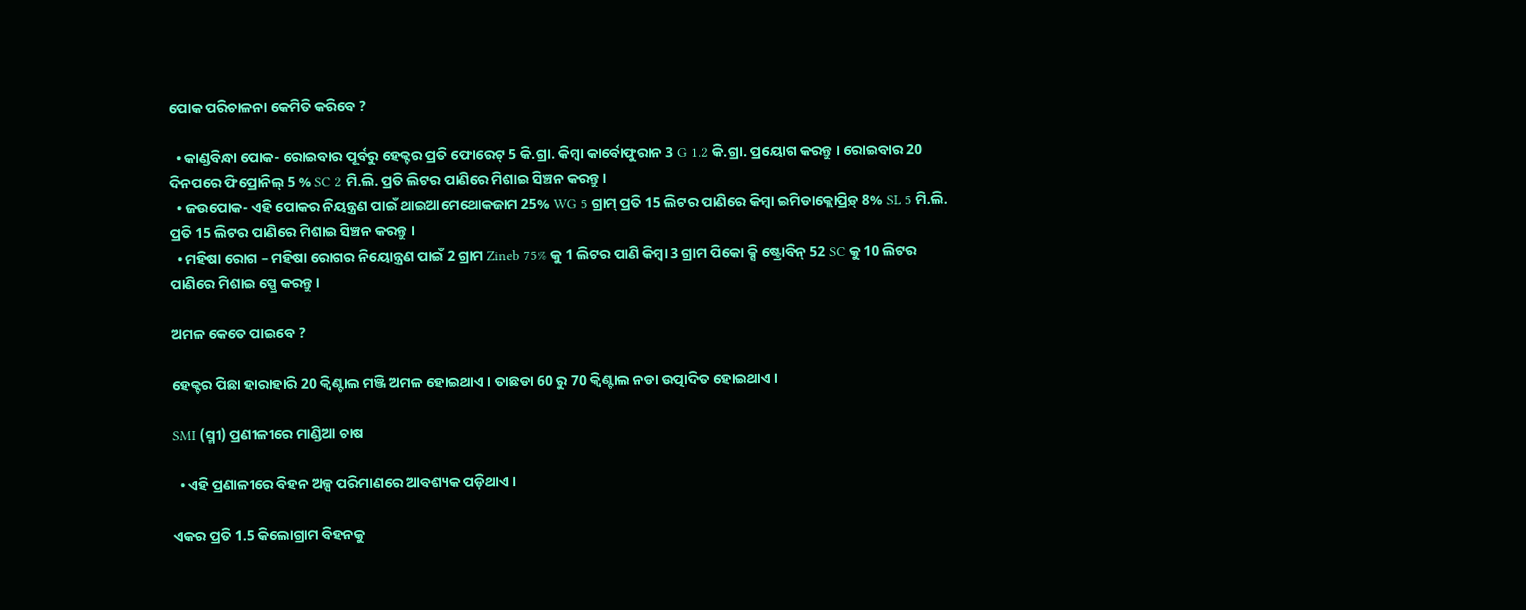ପୋକ ପରିଚାଳନା କେମିତି କରିବେ ?

  • କାଣ୍ଡବିନ୍ଧା ପୋକ- ରୋଇବାର ପୂର୍ବରୁ ହେକ୍ଟର ପ୍ରତି ଫୋରେଟ୍ 5 କି.ଗ୍ରା. କିମ୍ବା କାର୍ବୋଫୁରାନ 3 G 1.2 କି.ଗ୍ରା. ପ୍ରୟୋଗ କରନ୍ତୁ । ରୋଇବାର 20 ଦିନପରେ ଫିପ୍ରୋନିଲ୍ 5 % SC 2 ମି.ଲି. ପ୍ରତି ଲିଟର ପାଣିରେ ମିଶାଇ ସିଞ୍ଚନ କରନ୍ତୁ ।
  • ଜଉପୋକ- ଏହି ପୋକର ନିୟନ୍ତ୍ରଣ ପାଇଁ ଥାଇଆମେଥୋକଜାମ 25% WG 5 ଗ୍ରାମ୍ ପ୍ରତି 15 ଲିଟର ପାଣିରେ କିମ୍ବା ଇମିଡାକ୍ଲୋପ୍ରିଡ଼୍ 8% SL 5 ମି.ଲି. ପ୍ରତି 15 ଲିଟର ପାଣିରେ ମିଶାଇ ସିଞ୍ଚନ କରନ୍ତୁ ।
  • ମହିଷା ରୋଗ – ମହିଷା ରୋଗର ନିୟୋନ୍ତ୍ରଣ ପାଇଁ 2 ଗ୍ରାମ Zineb 75% କୁ 1 ଲିଟର ପାଣି କିମ୍ବା 3 ଗ୍ରାମ ପିକୋ କ୍ସି ଷ୍ଟ୍ରୋବିନ୍ 52 SC କୁ 10 ଲିଟର ପାଣିରେ ମିଶାଇ ସ୍ପ୍ରେ କରନ୍ତୁ ।

ଅମଳ କେତେ ପାଇବେ ?

ହେକ୍ଟର ପିଛା ହାରାହାରି 20 କ୍ୱିଣ୍ଟାଲ ମଞ୍ଜି ଅମଳ ହୋଇଥାଏ । ତାଛଡା 60 ରୁ 70 କ୍ୱିଣ୍ଟାଲ ନଡା ଉତ୍ପାଦିତ ହୋଇଥାଏ ।

SMI (ସ୍ମୀ) ପ୍ରଣୀଳୀରେ ମାଣ୍ଡିଆ ଚାଷ

  • ଏହି ପ୍ରଣାଳୀରେ ବିହନ ଅଳ୍ପ ପରିମାଣରେ ଆବଶ୍ୟକ ପଡ଼ିଥାଏ ।

ଏକର ପ୍ରତି 1.5 କିଲୋଗ୍ରାମ ବିହନକୁ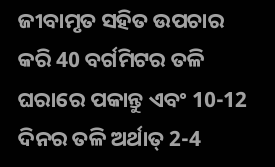ଜୀବାମୃତ ସହିତ ଉପଚାର କରି 40 ବର୍ଗମିଟର ତଳି ଘରାରେ ପକାନ୍ତୁ ଏବଂ 10-12 ଦିନର ତଳି ଅର୍ଥାତ୍ 2-4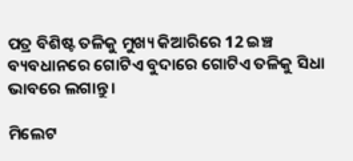ପତ୍ର ବିଶିଷ୍ଟ ତଳିକୁ ମୁଖ୍ୟ କିଆରିରେ 12 ଇଞ୍ଚ ବ୍ୟବଧାନରେ ଗୋଟିଏ ବୁଦାରେ ଗୋଟିଏ ତଳିକୁ ସିଧା ଭାବରେ ଲଗାନ୍ତୁ ।

ମିଲେଟ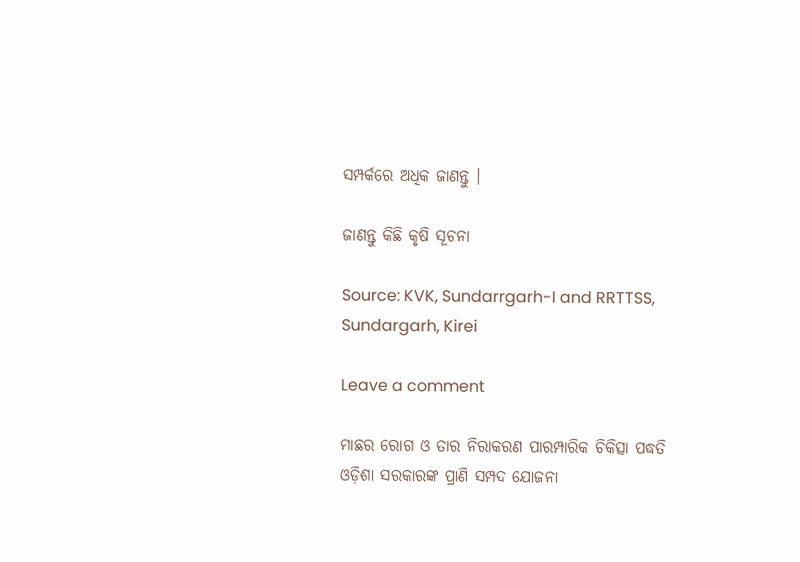ସମ୍ପର୍କରେ ଅଧିକ ଜାଣନ୍ତୁ ।

ଜାଣନ୍ତୁ କିଛି କୃଷି ସୂଚନା

Source: KVK, Sundarrgarh-I and RRTTSS, Sundargarh, Kirei

Leave a comment

ମାଛର ରୋଗ ଓ ତାର ନିରାକରଣ ପାରମ୍ପାରିକ ଚିକିତ୍ସା ପଦ୍ଧତି ଓଡ଼ିଶା ସରକାରଙ୍କ ପ୍ରାଣି ସମ୍ପଦ ଯୋଜନା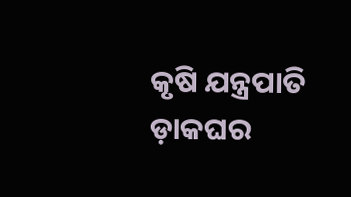କୃଷି ଯନ୍ତ୍ରପାତି ଡ଼ାକଘର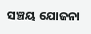ସଞ୍ଚୟ ଯୋଜନା